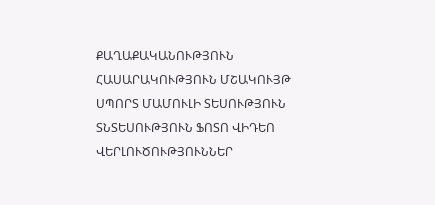ՔԱՂԱՔԱԿԱՆՈՒԹՅՈՒՆ ՀԱՍԱՐԱԿՈՒԹՅՈՒՆ ՄՇԱԿՈՒՅԹ ՍՊՈՐՏ ՄԱՄՈՒԼԻ ՏԵՍՈՒԹՅՈՒՆ ՏՆՏԵՍՈՒԹՅՈՒՆ ՖՈՏՈ ՎԻԴԵՈ ՎԵՐԼՈՒԾՈՒԹՅՈՒՆՆԵՐ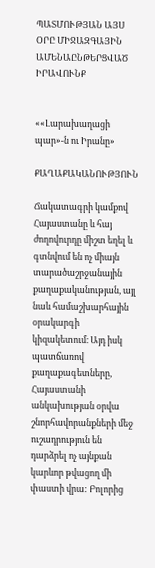ՊԱՏՄՈՒԹՅԱՆ ԱՅՍ ՕՐԸ ՄԻՋԱԶԳԱՅԻՆ ԱՄԵՆԱԸՆԹԵՐՑՎԱԾ ԻՐԱՎՈՒՆՔ


««Լարախաղացի պար»-ն ու Իրանը»

ՔԱՂԱՔԱԿԱՆՈՒԹՅՈՒՆ

Ճակատագրի կամքով Հայաստանը և հայ ժողովուրդը միշտ եղել և գտնվում են ոչ միայն տարածաշրջանային քաղաքականության, այլ նաև համաշխարհային օրակարգի կիզակետում։ Այդ իսկ պատճառով քաղաքագետները, Հայաստանի անկախության օրվա շնորհավորանքների մեջ ուշադրություն են դարձրել ոչ այնքան կարևոր թվացող մի փաստի վրա: Բոլորից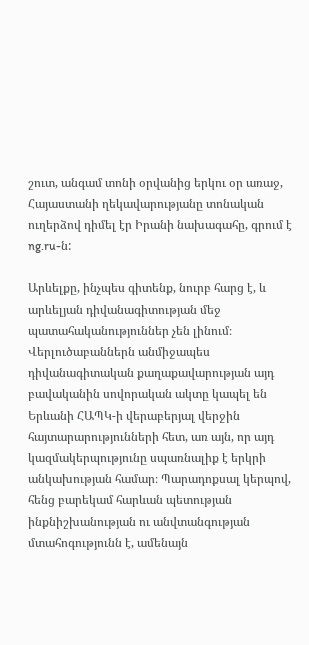շուտ, անգամ տոնի օրվանից երկու օր առաջ, Հայաստանի ղեկավարությանը տոնական ուղերձով դիմել էր Իրանի նախագահը, գրում է ng.ru-ն:

Արևելքը, ինչպես գիտենք, նուրբ հարց է, և արևելյան դիվանագիտության մեջ պատահականություններ չեն լինում։ Վերլուծաբաններն անմիջապես դիվանագիտական քաղաքավարության այդ բավականին սովորական ակտը կապել են Երևանի ՀԱՊԿ-ի վերաբերյալ վերջին հայտարարությունների հետ, առ այն, որ այդ կազմակերպությունը սպառնալիք է երկրի անկախության համար։ Պարադոքսալ կերպով, հենց բարեկամ հարևան պետության ինքնիշխանության ու անվտանգության մտահոգությունն է, ամենայն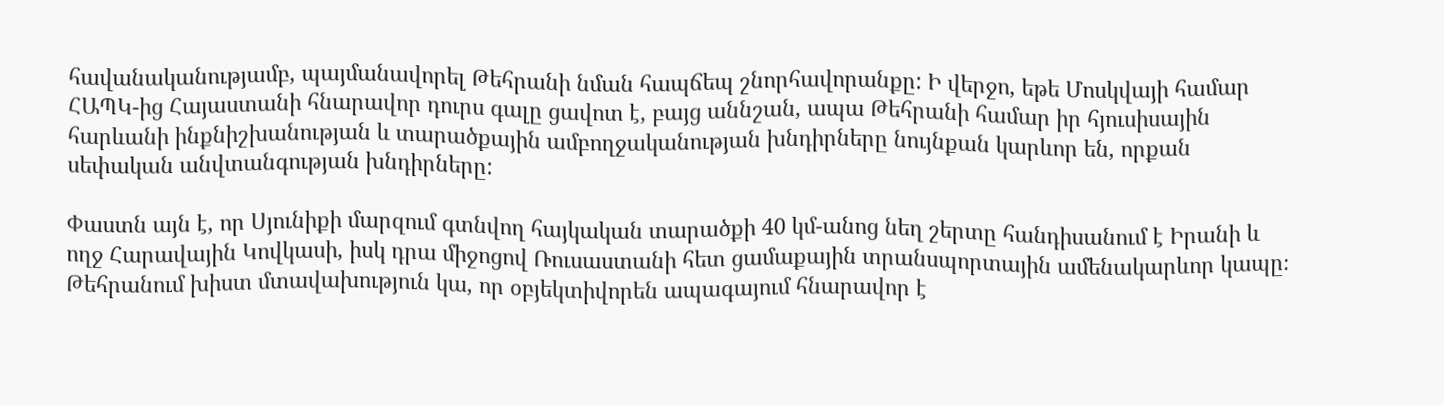հավանականությամբ, պայմանավորել Թեհրանի նման հապճեպ շնորհավորանքը: Ի վերջո, եթե Մոսկվայի համար ՀԱՊԿ-ից Հայաստանի հնարավոր դուրս գալը ցավոտ է, բայց աննշան, ապա Թեհրանի համար իր հյուսիսային հարևանի ինքնիշխանության և տարածքային ամբողջականության խնդիրները նույնքան կարևոր են, որքան սեփական անվտանգության խնդիրները:

Փաստն այն է, որ Սյունիքի մարզում գտնվող հայկական տարածքի 40 կմ-անոց նեղ շերտը հանդիսանում է Իրանի և ողջ Հարավային Կովկասի, իսկ դրա միջոցով Ռուսաստանի հետ ցամաքային տրանսպորտային ամենակարևոր կապը։ Թեհրանում խիստ մտավախություն կա, որ օբյեկտիվորեն ապագայում հնարավոր է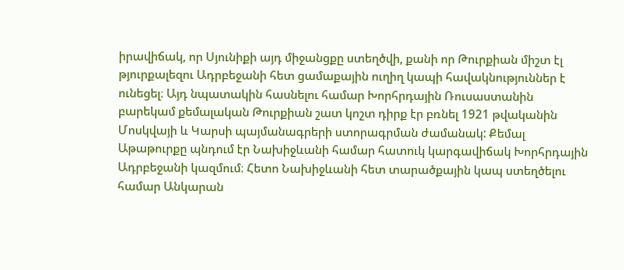իրավիճակ, որ Սյունիքի այդ միջանցքը ստեղծվի, քանի որ Թուրքիան միշտ էլ թյուրքալեզու Ադրբեջանի հետ ցամաքային ուղիղ կապի հավակնություններ է ունեցել։ Այդ նպատակին հասնելու համար Խորհրդային Ռուսաստանին բարեկամ քեմալական Թուրքիան շատ կոշտ դիրք էր բռնել 1921 թվականին Մոսկվայի և Կարսի պայմանագրերի ստորագրման ժամանակ: Քեմալ Աթաթուրքը պնդում էր Նախիջևանի համար հատուկ կարգավիճակ Խորհրդային Ադրբեջանի կազմում։ Հետո Նախիջևանի հետ տարածքային կապ ստեղծելու համար Անկարան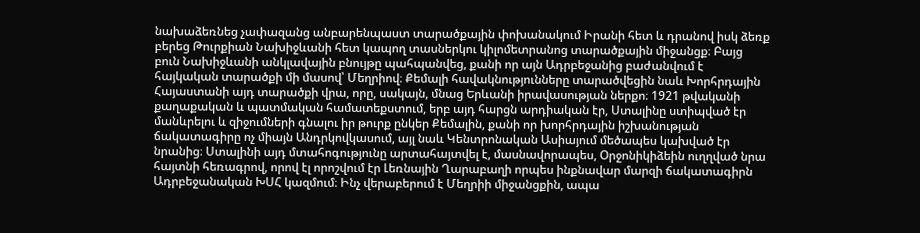նախաձեռնեց չափազանց անբարենպաստ տարածքային փոխանակում Իրանի հետ և դրանով իսկ ձեռք բերեց Թուրքիան Նախիջևանի հետ կապող տասներկու կիլոմետրանոց տարածքային միջանցք։ Բայց բուն Նախիջևանի անկլավային բնույթը պահպանվեց, քանի որ այն Ադրբեջանից բաժանվում է հայկական տարածքի մի մասով՝ Մեղրիով։ Քեմալի հավակնությունները տարածվեցին նաև Խորհրդային Հայաստանի այդ տարածքի վրա, որը, սակայն, մնաց Երևանի իրավասության ներքո։ 1921 թվականի քաղաքական և պատմական համատեքստում, երբ այդ հարցն արդիական էր, Ստալինը ստիպված էր մանևրելու և զիջումների գնալու իր թուրք ընկեր Քեմալին, քանի որ խորհրդային իշխանության ճակատագիրը ոչ միայն Անդրկովկասում, այլ նաև Կենտրոնական Ասիայում մեծապես կախված էր նրանից։ Ստալինի այդ մտահոգությունը արտահայտվել է, մասնավորապես, Օրջոնիկիձեին ուղղված նրա հայտնի հեռագրով, որով էլ որոշվում էր Լեռնային Ղարաբաղի որպես ինքնավար մարզի ճակատագիրն Ադրբեջանական ԽՍՀ կազմում։ Ինչ վերաբերում է Մեղրիի միջանցքին, ապա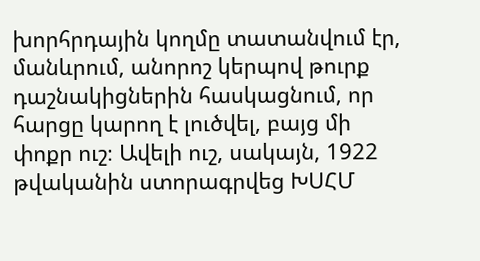խորհրդային կողմը տատանվում էր, մանևրում, անորոշ կերպով թուրք դաշնակիցներին հասկացնում, որ հարցը կարող է լուծվել, բայց մի փոքր ուշ։ Ավելի ուշ, սակայն, 1922 թվականին ստորագրվեց ԽՍՀՄ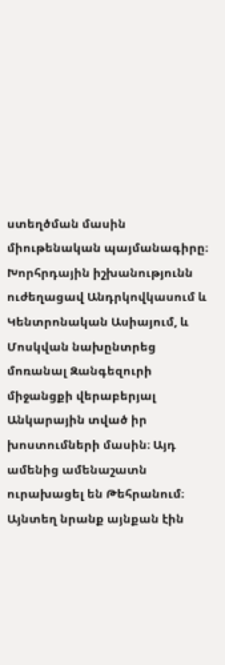ստեղծման մասին միութենական պայմանագիրը։ Խորհրդային իշխանությունն ուժեղացավ Անդրկովկասում և Կենտրոնական Ասիայում, և Մոսկվան նախընտրեց մոռանալ Զանգեզուրի միջանցքի վերաբերյալ Անկարային տված իր խոստումների մասին։ Այդ ամենից ամենաշատն ուրախացել են Թեհրանում։ Այնտեղ նրանք այնքան էին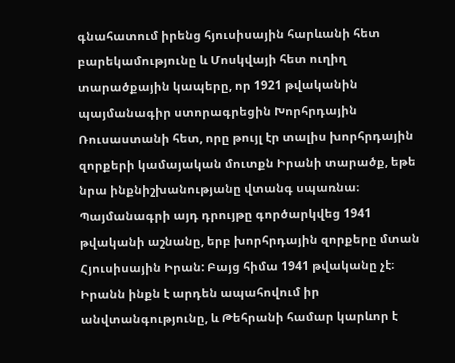գնահատում իրենց հյուսիսային հարևանի հետ բարեկամությունը և Մոսկվայի հետ ուղիղ տարածքային կապերը, որ 1921 թվականին պայմանագիր ստորագրեցին Խորհրդային Ռուսաստանի հետ, որը թույլ էր տալիս խորհրդային զորքերի կամայական մուտքն Իրանի տարածք, եթե նրա ինքնիշխանությանը վտանգ սպառնա։ Պայմանագրի այդ դրույթը գործարկվեց 1941 թվականի աշնանը, երբ խորհրդային զորքերը մտան Հյուսիսային Իրան: Բայց հիմա 1941 թվականը չէ։ Իրանն ինքն է արդեն ապահովում իր անվտանգությունը, և Թեհրանի համար կարևոր է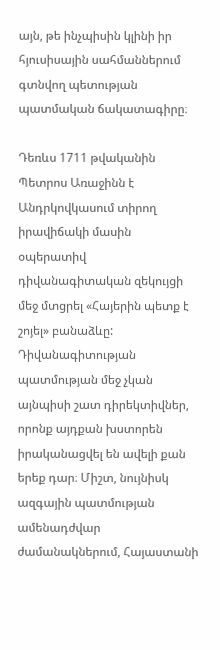այն, թե ինչպիսին կլինի իր հյուսիսային սահմաններում գտնվող պետության պատմական ճակատագիրը։

Դեռևս 1711 թվականին Պետրոս Առաջինն է Անդրկովկասում տիրող իրավիճակի մասին օպերատիվ դիվանագիտական զեկույցի մեջ մտցրել «Հայերին պետք է շոյել» բանաձևը: Դիվանագիտության պատմության մեջ չկան այնպիսի շատ դիրեկտիվներ, որոնք այդքան խստորեն իրականացվել են ավելի քան երեք դար։ Միշտ, նույնիսկ ազգային պատմության ամենադժվար ժամանակներում, Հայաստանի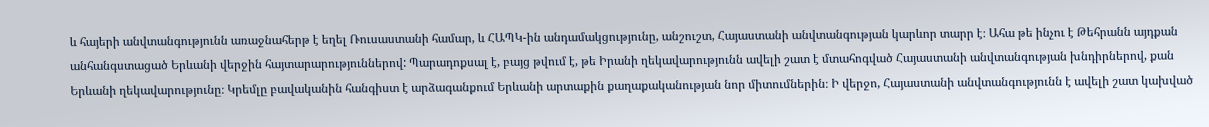և հայերի անվտանգությունն առաջնահերթ է եղել Ռուսաստանի համար, և ՀԱՊԿ-ին անդամակցությունը, անշուշտ, Հայաստանի անվտանգության կարևոր տարր է։ Ահա թե ինչու է Թեհրանն այդքան անհանգստացած Երևանի վերջին հայտարարություններով: Պարադոքսալ է, բայց թվում է, թե Իրանի ղեկավարությունն ավելի շատ է մտահոգված Հայաստանի անվտանգության խնդիրներով, քան Երևանի ղեկավարությունը։ Կրեմլը բավականին հանգիստ է արձագանքում Երևանի արտաքին քաղաքականության նոր միտումներին։ Ի վերջո, Հայաստանի անվտանգությունն է ավելի շատ կախված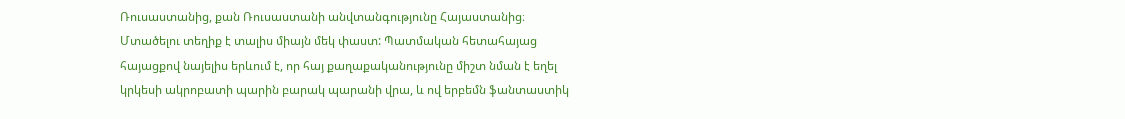Ռուսաստանից, քան Ռուսաստանի անվտանգությունը Հայաստանից։ Մտածելու տեղիք է տալիս միայն մեկ փաստ: Պատմական հետահայաց հայացքով նայելիս երևում է, որ հայ քաղաքականությունը միշտ նման է եղել կրկեսի ակրոբատի պարին բարակ պարանի վրա, և ով երբեմն ֆանտաստիկ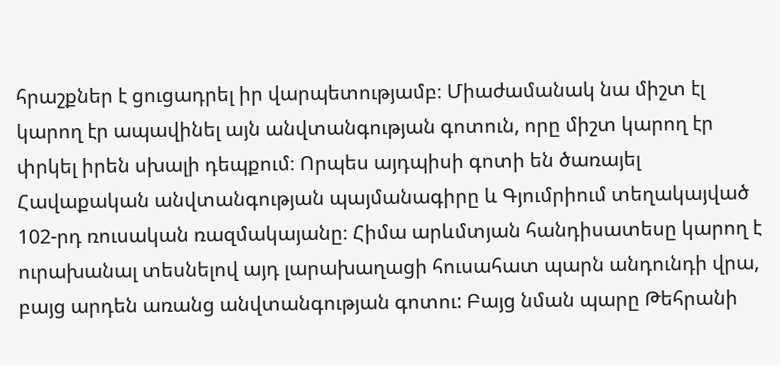հրաշքներ է ցուցադրել իր վարպետությամբ։ Միաժամանակ նա միշտ էլ կարող էր ապավինել այն անվտանգության գոտուն, որը միշտ կարող էր փրկել իրեն սխալի դեպքում։ Որպես այդպիսի գոտի են ծառայել Հավաքական անվտանգության պայմանագիրը և Գյումրիում տեղակայված 102-րդ ռուսական ռազմակայանը։ Հիմա արևմտյան հանդիսատեսը կարող է ուրախանալ տեսնելով այդ լարախաղացի հուսահատ պարն անդունդի վրա, բայց արդեն առանց անվտանգության գոտու: Բայց նման պարը Թեհրանի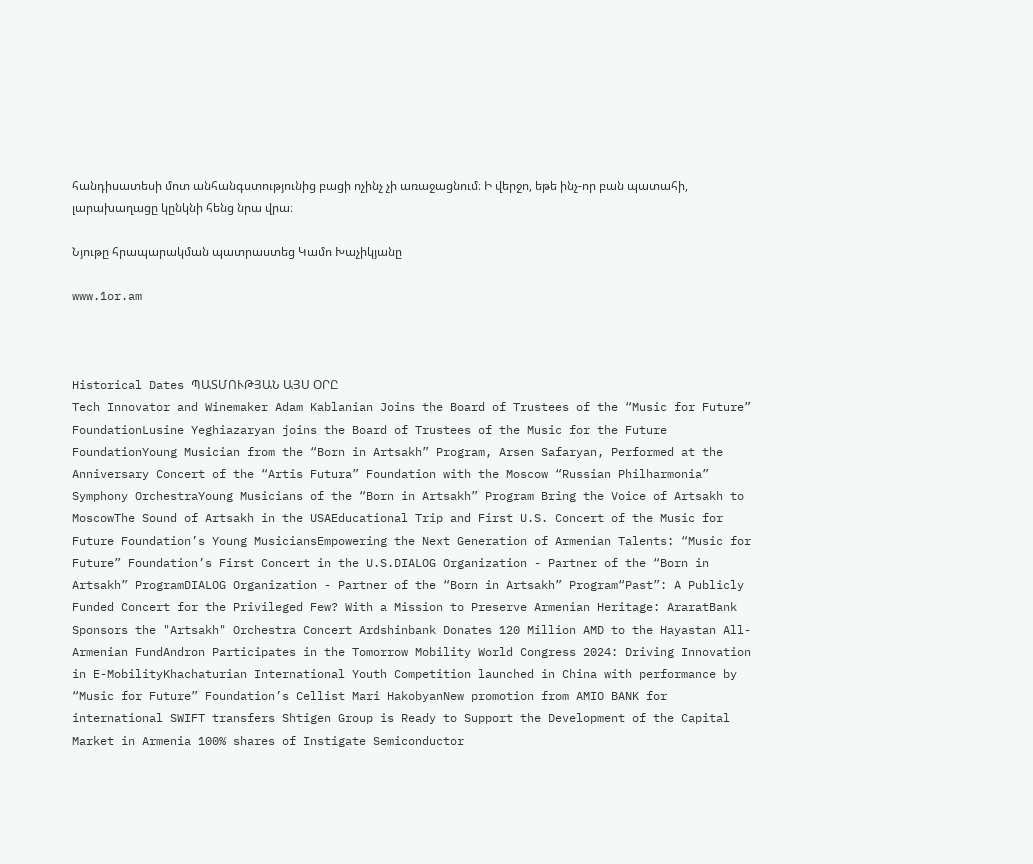հանդիսատեսի մոտ անհանգստությունից բացի ոչինչ չի առաջացնում։ Ի վերջո, եթե ինչ-որ բան պատահի, լարախաղացը կընկնի հենց նրա վրա։

Նյութը հրապարակման պատրաստեց Կամո Խաչիկյանը

www.1or.am



Historical Dates ՊԱՏՄՈՒԹՅԱՆ ԱՅՍ ՕՐԸ
Tech Innovator and Winemaker Adam Kablanian Joins the Board of Trustees of the “Music for Future” FoundationLusine Yeghiazaryan joins the Board of Trustees of the Music for the Future FoundationYoung Musician from the “Born in Artsakh” Program, Arsen Safaryan, Performed at the Anniversary Concert of the “Artis Futura” Foundation with the Moscow “Russian Philharmonia” Symphony OrchestraYoung Musicians of the “Born in Artsakh” Program Bring the Voice of Artsakh to MoscowThe Sound of Artsakh in the USAEducational Trip and First U.S. Concert of the Music for Future Foundation’s Young MusiciansEmpowering the Next Generation of Armenian Talents: “Music for Future” Foundation’s First Concert in the U.S.DIALOG Organization - Partner of the “Born in Artsakh” ProgramDIALOG Organization - Partner of the “Born in Artsakh” Program“Past”: A Publicly Funded Concert for the Privileged Few? With a Mission to Preserve Armenian Heritage: AraratBank Sponsors the "Artsakh" Orchestra Concert Ardshinbank Donates 120 Million AMD to the Hayastan All-Armenian FundAndron Participates in the Tomorrow Mobility World Congress 2024: Driving Innovation in E-MobilityKhachaturian International Youth Competition launched in China with performance by “Music for Future” Foundation’s Cellist Mari HakobyanNew promotion from AMIO BANK for international SWIFT transfers Shtigen Group is Ready to Support the Development of the Capital Market in Armenia 100% shares of Instigate Semiconductor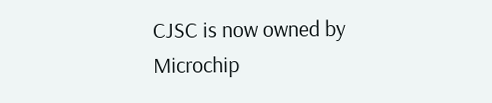CJSC is now owned by Microchip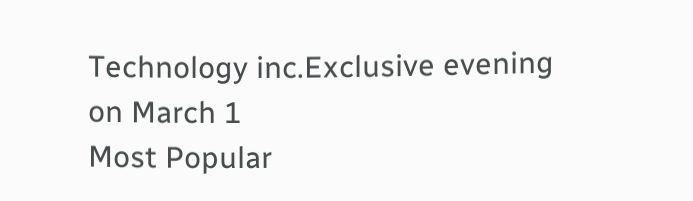Technology inc.Exclusive evening on March 1
Most Popular